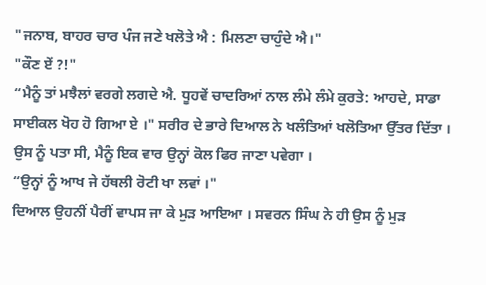"ਜਨਾਬ, ਬਾਹਰ ਚਾਰ ਪੰਜ ਜਣੇ ਖਲੋਤੇ ਐ : ਮਿਲਣਾ ਚਾਹੁੰਦੇ ਐ।"
"ਕੌਣ ਏਂ ?!"
“ਮੈਨੂੰ ਤਾਂ ਮਝੈਲਾਂ ਵਰਗੇ ਲਗਦੇ ਐ. ਧੂਹਵੇਂ ਚਾਦਰਿਆਂ ਨਾਲ ਲੰਮੇ ਲੰਮੇ ਕੁਰਤੇ: ਆਹਦੇ, ਸਾਡਾ ਸਾਈਕਲ ਖੋਹ ਹੋ ਗਿਆ ਏ ।" ਸਰੀਰ ਦੇ ਭਾਰੇ ਦਿਆਲ ਨੇ ਖਲੰਤਿਆਂ ਖਲੋਤਿਆ ਉੱਤਰ ਦਿੱਤਾ । ਉਸ ਨੂੰ ਪਤਾ ਸੀ, ਮੈਨੂੰ ਇਕ ਵਾਰ ਉਨ੍ਹਾਂ ਕੋਲ ਫਿਰ ਜਾਣਾ ਪਵੇਗਾ ।
“ਉਨ੍ਹਾਂ ਨੂੰ ਆਖ ਜੇ ਹੱਥਲੀ ਰੋਟੀ ਖਾ ਲਵਾਂ ।"
ਦਿਆਲ ਉਹਨੀਂ ਪੈਰੀਂ ਵਾਪਸ ਜਾ ਕੇ ਮੁੜ ਆਇਆ । ਸਵਰਨ ਸਿੰਘ ਨੇ ਹੀ ਉਸ ਨੂੰ ਮੁੜ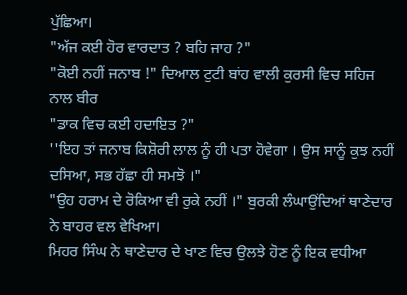ਪੁੱਛਿਆ।
"ਅੱਜ ਕਈ ਹੋਰ ਵਾਰਦਾਤ ? ਬਹਿ ਜਾਹ ?"
"ਕੋਈ ਨਹੀਂ ਜਨਾਬ !" ਦਿਆਲ ਟੁਟੀ ਬਾਂਹ ਵਾਲੀ ਕੁਰਸੀ ਵਿਚ ਸਹਿਜ ਨਾਲ ਬੀਰ
"ਡਾਕ ਵਿਚ ਕਈ ਹਦਾਇਤ ?"
''ਇਹ ਤਾਂ ਜਨਾਬ ਕਿਸ਼ੋਰੀ ਲਾਲ ਨੂੰ ਹੀ ਪਤਾ ਹੋਵੇਗਾ । ਉਸ ਸਾਨੂੰ ਕੁਝ ਨਹੀਂ ਦਸਿਆ, ਸਭ ਹੱਛਾ ਹੀ ਸਮਝੋ ।"
"ਉਹ ਹਰਾਮ ਦੇ ਰੋਕਿਆ ਵੀ ਰੁਕੇ ਨਹੀਂ ।" ਬੁਰਕੀ ਲੰਘਾਉਂਦਿਆਂ ਥਾਣੇਦਾਰ ਨੇ ਬਾਹਰ ਵਲ ਵੇਖਿਆ।
ਮਿਹਰ ਸਿੰਘ ਨੇ ਥਾਣੇਦਾਰ ਦੇ ਖਾਣ ਵਿਚ ਉਲਝੇ ਹੋਣ ਨੂੰ ਇਕ ਵਧੀਆ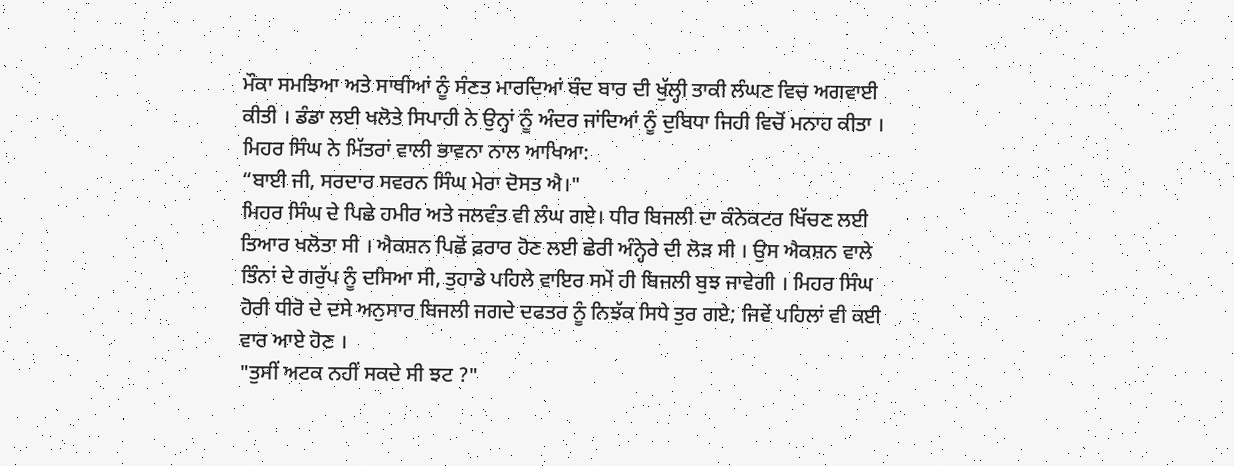ਮੌਕਾ ਸਮਝਿਆ ਅਤੇ ਸਾਥੀਆਂ ਨੂੰ ਸੰਣਤ ਮਾਰਦਿਆਂ ਬੰਦ ਬਾਰ ਦੀ ਖੁੱਲ੍ਹੀ ਤਾਕੀ ਲੰਘਣ ਵਿਚ ਅਗਵਾਈ ਕੀਤੀ । ਡੰਡਾ ਲਈ ਖਲੋਤੇ ਸਿਪਾਹੀ ਨੇ ਉਨ੍ਹਾਂ ਨੂੰ ਅੰਦਰ ਜਾਂਦਿਆਂ ਨੂੰ ਦੁਬਿਧਾ ਜਿਹੀ ਵਿਚੋਂ ਮਨਾਹ ਕੀਤਾ । ਮਿਹਰ ਸਿੰਘ ਨੇ ਮਿੱਤਰਾਂ ਵਾਲੀ ਭਾਵਨਾ ਨਾਲ ਆਖਿਆ:
“ਬਾਈ ਜੀ, ਸਰਦਾਰ ਸਵਰਨ ਸਿੰਘ ਮੇਰਾ ਦੋਸਤ ਐ।"
ਮਿਹਰ ਸਿੰਘ ਦੇ ਪਿਛੇ ਹਮੀਰ ਅਤੇ ਜਲਵੰਤ ਵੀ ਲੰਘ ਗਏ। ਧੀਰ ਬਿਜਲੀ ਦਾ ਕੰਨੇਕਟਰ ਖਿੱਚਣ ਲਈ ਤਿਆਰ ਖਲੋਤਾ ਸੀ । ਐਕਸ਼ਨ ਪਿਛੋਂ ਫ਼ਰਾਰ ਹੋਣ ਲਈ ਛੇਰੀ ਅੰਨ੍ਹੇਰੇ ਦੀ ਲੋੜ ਸੀ । ਉਸ ਐਕਸ਼ਨ ਵਾਲੇ ਤਿੰਨਾਂ ਦੇ ਗਰੁੱਪ ਨੂੰ ਦਸਿਆ ਸੀ, ਤੁਹਾਡੇ ਪਹਿਲੇ ਵਾਇਰ ਸਮੇਂ ਹੀ ਬਿਜਲੀ ਬੁਝ ਜਾਵੇਗੀ । ਮਿਹਰ ਸਿੰਘ ਹੋਰੀ ਧੀਰੋ ਦੇ ਦਸੇ ਅਨੁਸਾਰ ਬਿਜਲੀ ਜਗਦੇ ਦਫਤਰ ਨੂੰ ਨਿਝੱਕ ਸਿਧੇ ਤੁਰ ਗਏ; ਜਿਵੇਂ ਪਹਿਲਾਂ ਵੀ ਕਈ ਵਾਰ ਆਏ ਹੋਣ ।
"ਤੁਸੀਂ ਅਟਕ ਨਹੀਂ ਸਕਦੇ ਸੀ ਝਟ ?"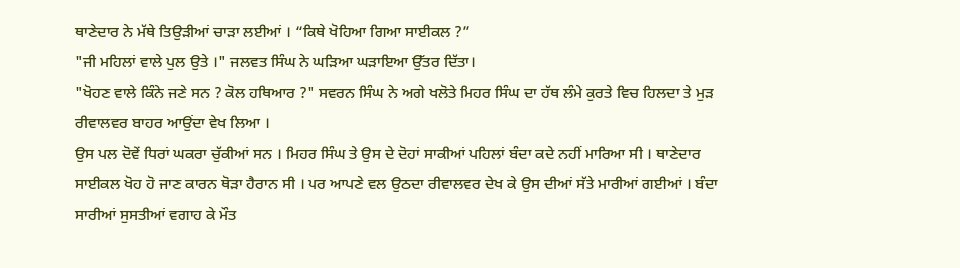ਥਾਣੇਦਾਰ ਨੇ ਮੱਥੇ ਤਿਉੜੀਆਂ ਚਾੜਾ ਲਈਆਂ । “ਕਿਥੇ ਖੋਹਿਆ ਗਿਆ ਸਾਈਕਲ ?”
"ਜੀ ਮਹਿਲਾਂ ਵਾਲੇ ਪੁਲ ਉਤੇ ।" ਜਲਵਤ ਸਿੰਘ ਨੇ ਘੜਿਆ ਘੜਾਇਆ ਉੱਤਰ ਦਿੱਤਾ।
"ਖੋਹਣ ਵਾਲੇ ਕਿੰਨੇ ਜਣੇ ਸਨ ? ਕੋਲ ਹਥਿਆਰ ?" ਸਵਰਨ ਸਿੰਘ ਨੇ ਅਗੇ ਖਲੋਤੇ ਮਿਹਰ ਸਿੰਘ ਦਾ ਹੱਥ ਲੰਮੇ ਕੁਰਤੇ ਵਿਚ ਹਿਲਦਾ ਤੇ ਮੁੜ ਰੀਵਾਲਵਰ ਬਾਹਰ ਆਉਂਦਾ ਵੇਖ ਲਿਆ ।
ਉਸ ਪਲ ਦੋਵੇਂ ਧਿਰਾਂ ਘਕਰਾ ਚੁੱਕੀਆਂ ਸਨ । ਮਿਹਰ ਸਿੰਘ ਤੇ ਉਸ ਦੇ ਦੋਹਾਂ ਸਾਕੀਆਂ ਪਹਿਲਾਂ ਬੰਦਾ ਕਦੇ ਨਹੀਂ ਮਾਰਿਆ ਸੀ । ਥਾਣੇਦਾਰ ਸਾਈਕਲ ਖੋਹ ਹੋ ਜਾਣ ਕਾਰਨ ਥੋੜਾ ਹੈਰਾਨ ਸੀ । ਪਰ ਆਪਣੇ ਵਲ ਉਠਦਾ ਰੀਵਾਲਵਰ ਦੇਖ ਕੇ ਉਸ ਦੀਆਂ ਸੱਤੇ ਮਾਰੀਆਂ ਗਈਆਂ । ਬੰਦਾ ਸਾਰੀਆਂ ਸੁਸਤੀਆਂ ਵਗਾਹ ਕੇ ਮੌਤ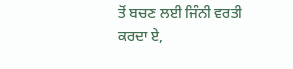ਤੋਂ ਬਚਣ ਲਈ ਜਿੰਨੀ ਵਰਤੀ ਕਰਦਾ ਏ,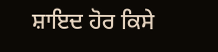ਸ਼ਾਇਦ ਹੋਰ ਕਿਸੇ